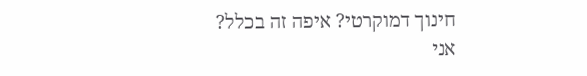חינוך דמוקרטי? איפה זה בכלל?
אני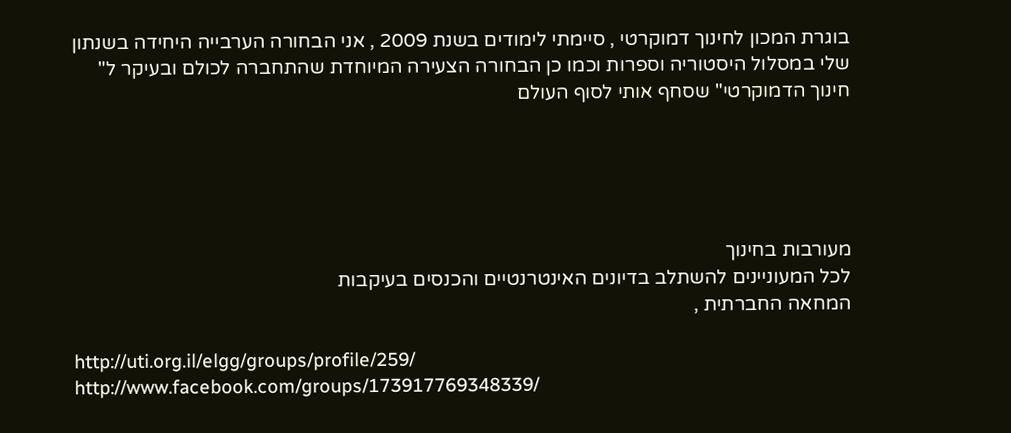בוגרת המכון לחינוך דמוקרטי , סיימתי לימודים בשנת 2009 , אני הבחורה הערבייה היחידה בשנתון שלי במסלול היסטוריה וספרות וכמו כן הבחורה הצעירה המיוחדת שהתחברה לכולם ובעיקר ל" חינוך הדמוקרטי" שסחף אותי לסוף העולם





מעורבות בחינוך
לכל המעוניינים להשתלב בדיונים האינטרנטיים והכנסים בעיקבות
המחאה החברתית ,

http://uti.org.il/elgg/groups/profile/259/
http://www.facebook.com/groups/173917769348339/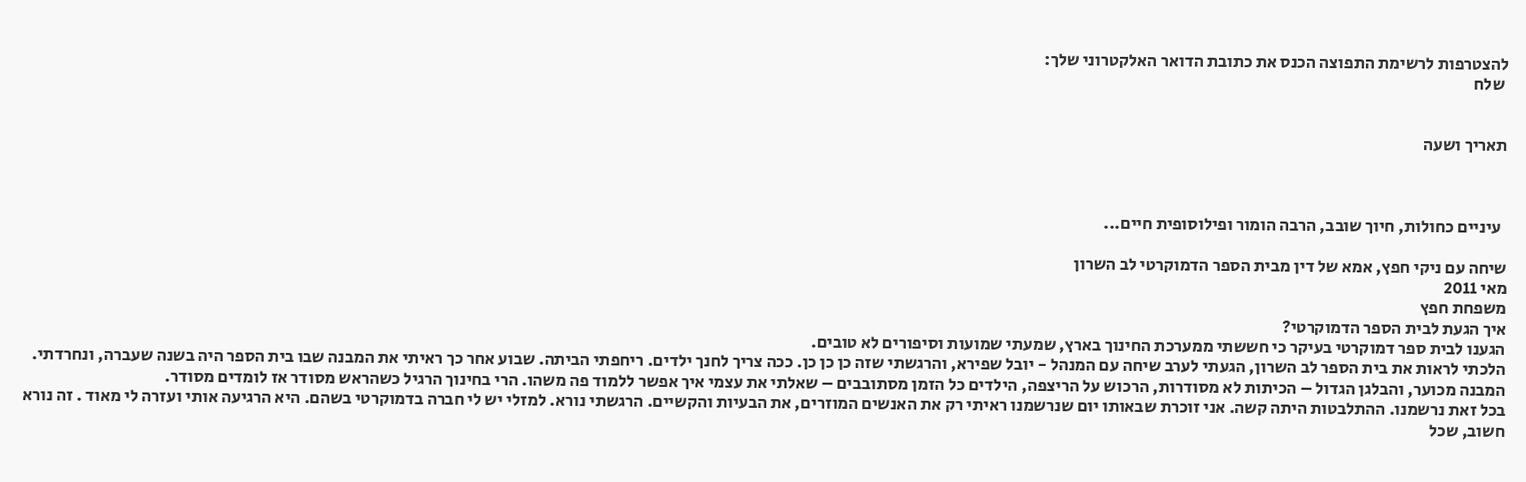להצטרפות לרשימת התפוצה הכנס את כתובת הדואר האלקטרוני שלך:
 שלח


תאריך ושעה



  עיניים כחולות, חיוך שובב, הרבה הומור ופילוסופית חיים...

שיחה עם ניקי חפץ, אמא של דין מבית הספר הדמוקרטי לב השרון
מאי 2011
משפחת חפץ
איך הגעת לבית הספר הדמוקרטי?
הגענו לבית ספר דמוקרטי בעיקר כי חששתי ממערכת החינוך בארץ, שמעתי שמועות וסיפורים לא טובים.
הלכתי לראות את בית הספר לב השרון, הגעתי לערב שיחה עם המנהל - יובל שפירא, והרגשתי שזה כן כן כן. ככה צריך לחנך ילדים. ריחפתי הביתה. שבוע אחר כך ראיתי את המבנה שבו בית הספר היה בשנה שעברה, ונחרדתי. המבנה מכוער, והבלגן הגדול – הכיתות לא מסודרות, הרכוש על הריצפה, הילדים כל הזמן מסתובבים – שאלתי את עצמי איך אפשר ללמוד פה משהו. הרי בחינוך הרגיל כשהראש מסודר אז לומדים מסודר.
בכל זאת נרשמנו. ההתלבטות היתה קשה. אני זוכרת שבאותו יום שנרשמנו ראיתי רק את האנשים המוזרים, את הבעיות והקשיים. הרגשתי נורא. למזלי יש לי חברה בדמוקרטי בשהם. היא הרגיעה אותי ועזרה לי מאוד . זה נורא חשוב, שכל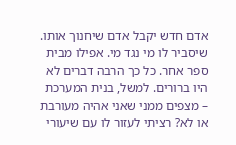אדם חדש יקבל אדם שיחנוך אותו. שיסביר לו מי נגד מי. אפילו מבית ספר אחר. כל כך הרבה דברים לא היו ברורים. למשל, בנית המערכת – מצפים ממני שאני אהיה מעורבת או לא? רציתי לעזור לו עם שיעורי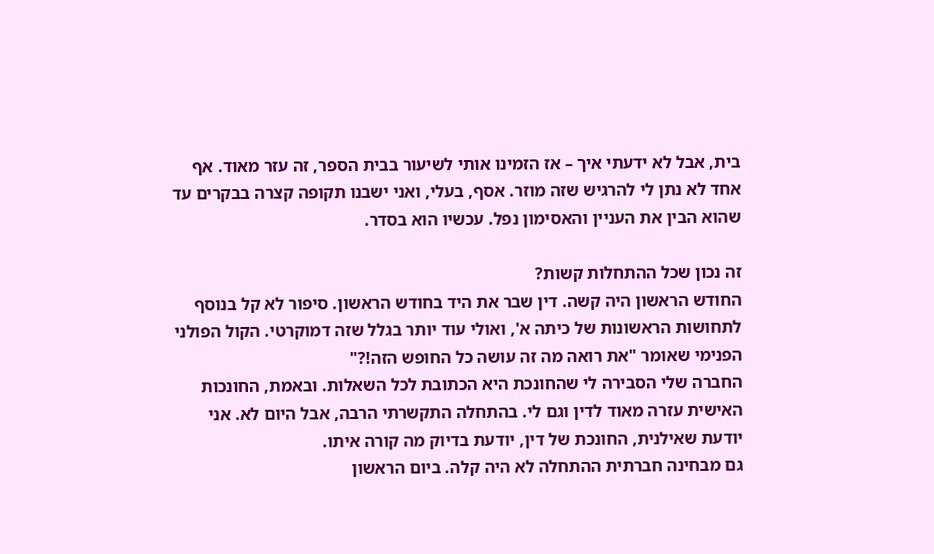בית, אבל לא ידעתי איך – אז הזמינו אותי לשיעור בבית הספר, זה עזר מאוד. אף אחד לא נתן לי להרגיש שזה מוזר. אסף, בעלי, ואני ישבנו תקופה קצרה בבקרים עד שהוא הבין את העניין והאסימון נפל. עכשיו הוא בסדר.

זה נכון שכל ההתחלות קשות?
החודש הראשון היה קשה. דין שבר את היד בחודש הראשון. סיפור לא קל בנוסף לתחושות הראשונות של כיתה א', ואולי עוד יותר בגלל שזה דמוקרטי. הקול הפולני הפנימי שאומר "את רואה מה זה עושה כל החופש הזה!?"
החברה שלי הסבירה לי שהחונכת היא הכתובת לכל השאלות. ובאמת, החונכות האישית עזרה מאוד לדין וגם לי. בהתחלה התקשרתי הרבה, אבל היום לא. אני יודעת שאילנית, החונכת של דין, יודעת בדיוק מה קורה איתו.
גם מבחינה חברתית ההתחלה לא היה קלה. ביום הראשון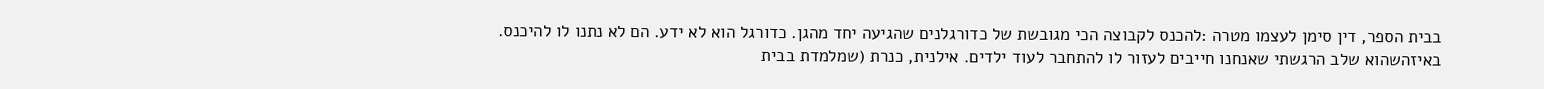בבית הספר, דין סימן לעצמו מטרה :להכנס לקבוצה הכי מגובשת של כדורגלנים שהגיעה יחד מהגן. כדורגל הוא לא ידע. הם לא נתנו לו להיכנס. באיזהשהוא שלב הרגשתי שאנחנו חייבים לעזור לו להתחבר לעוד ילדים. אילנית, כנרת (שמלמדת בבית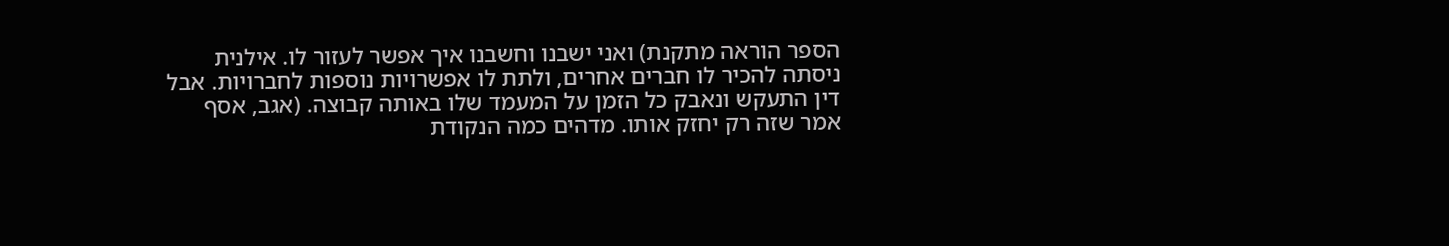הספר הוראה מתקנת) ואני ישבנו וחשבנו איך אפשר לעזור לו. אילנית ניסתה להכיר לו חברים אחרים, ולתת לו אפשרויות נוספות לחברויות. אבל דין התעקש ונאבק כל הזמן על המעמד שלו באותה קבוצה. (אגב, אסף אמר שזה רק יחזק אותו. מדהים כמה הנקודת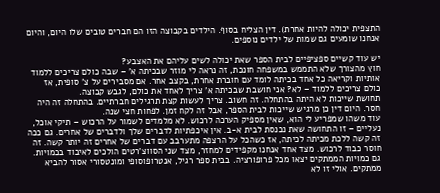התצפית יכולה להיות אחרת). דין הצליח בסוף. הילדים בקבוצה הזו הם חברים טובים שלו היום, והיום אנחנו שומעים גם שמות של ילדים נוספים.

יש עוד קשיים ספציפיים לבית הספר שאת יכולה לשים עליהם את האצבע?
חוץ מהצורך שלא התממש במשפחה חונכת, זה נראה לי מוזר שבכיתה א' – שבה כולם צריכים ללמוד אותיות וקריאה כל אחד בכיתה לומד עם חוברת אחרת, בקצב אחר. אם מסבירים על צ' סופית, אז כולם צריכים ללמוד – לא? אני חושבת שבכיתה א' צריך לאחד את כולם, לגבש קבוצה.
תחושת שייכות לא היתה בהתחלה. זה חשוב. צריך לעשות קצת תרגילים חברתיים. בהתחלה זה היה חסר. היום דין כן מרגיש שייכות לבית הספר, אבל זה לקח זמן. לפחות חצי שנה.
עוד משהו שמפריע לי הוא, שאין מספיק הערכה לרכוש. לא מלמדים לשמור על הרכוש – תיקי אוכל, נעליים – זו התחושה שאת נכנסת לבית א-ב. אין איכפתיות לדברים שלך ולדברים של אחרים. גם ככה זה קשה ללכת מכיתה לכיתה, אז כשהכל על הרצפה מתערבב עם דברים של אחרים זה יותר קשה. זה חוסר כבוד לרכוש. מצד אחד אנחנו מקפידים למחזר, מצד שני הסווצ'רטים הולכים לאיבוד בכמויות.
גם כמויות הממתקים יצאו מכל פרופורציה. בבית ספר רגיל, אנטרופוסופי ומונטסורי אסור להביא ממתקים. אולי זו לא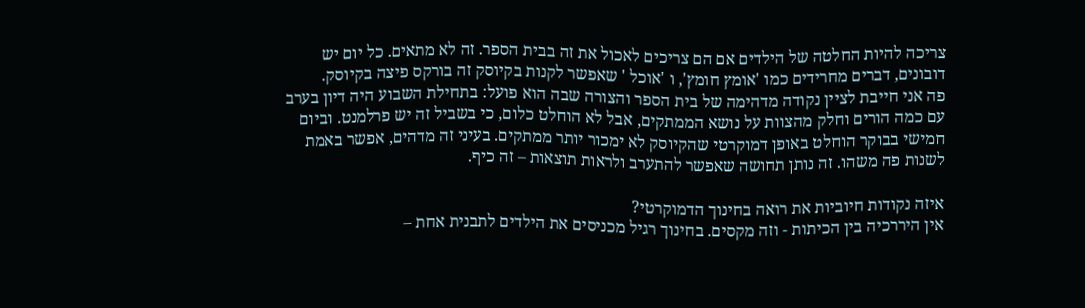צריכה להיות החלטה של הילדים אם הם צריכים לאכול את זה בבית הספר. זה לא מתאים. כל יום יש דובונים, דברים מחרידים כמו 'אומץ חומץ', ו 'אוכל ' שאפשר לקנות בקיוסק זה בורקס פיצה בקיוסק.
פה אני חייבת לציין נקודה מדהימה של בית הספר והצורה שבה הוא פועל: בתחילת השבוע היה דיון בערב עם כמה הורים וחלק מהצוות על נושא הממתקים, אבל לא הוחלט כלום, כי בשביל זה יש פרלמנט. וביום חמישי בבוקר הוחלט באופן דמוקרטי שהקיוסק לא ימכור יותר ממתקים. בעיני זה מדהים, אפשר באמת לשנות פה משהו. זה נותן תחושה שאפשר להתערב ולראות תוצאות – זה כיף.

איזה נקודות חיוביות את רואה בחינוך הדמוקרטי?
אין היררכיה בין הכיתות - וזה מקסים. בחינוך רגיל מכניסים את הילדים לתבנית אחת –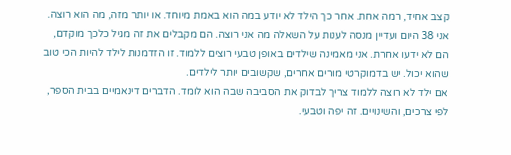קצב אחיד, רמה אחת. אחר כך הילד לא יודע במה הוא באמת מיוחד. או יותר מזה, מה הוא רוצה. אני 38 היום ועדיין מנסה לענות על השאלה מה אני רוצה. הם מקבלים את זה מגיל כלכך מוקדם, הם לא ידעו אחרת. אני מאמינה שילדים באופן טבעי רוצים ללמוד. זו הזדמנות לילד להיות הכי טוב שהוא יכול. יש בדמוקרטי מורים אחרים, שקשובים יותר לילדים.
אם ילד לא רוצה ללמוד צריך לבדוק את הסביבה שבה הוא לומד. הדברים דינאמיים בבית הספר, לפי צרכים, והשינויים. זה יפה וטבעי.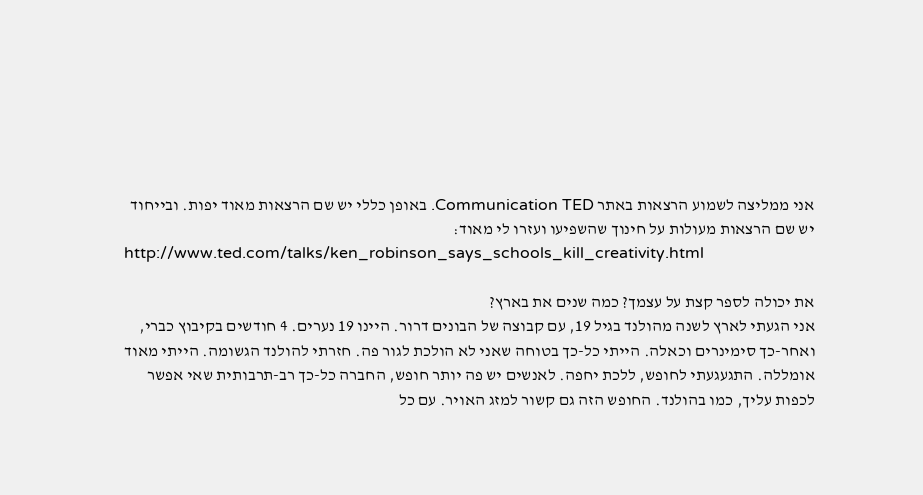אני ממליצה לשמוע הרצאות באתר Communication TED. באופן כללי יש שם הרצאות מאוד יפות. ובייחוד יש שם הרצאות מעולות על חינוך שהשפיעו ועזרו לי מאוד:
http://www.ted.com/talks/ken_robinson_says_schools_kill_creativity.html

את יכולה לספר קצת על עצמך? כמה שנים את בארץ?
אני הגעתי לארץ לשנה מהולנד בגיל 19, עם קבוצה של הבונים דרור. היינו 19 נערים. 4 חודשים בקיבוץ כברי, ואחר-כך סימינרים וכאלה. הייתי כל-כך בטוחה שאני לא הולכת לגור פה. חזרתי להולנד הגשומה. הייתי מאוד אומללה. התגעגעתי לחופש, ללכת יחפה. לאנשים יש פה יותר חופש, החברה כל-כך רב-תרבותית שאי אפשר לכפות עליך, כמו בהולנד. החופש הזה גם קשור למזג האויר. עם כל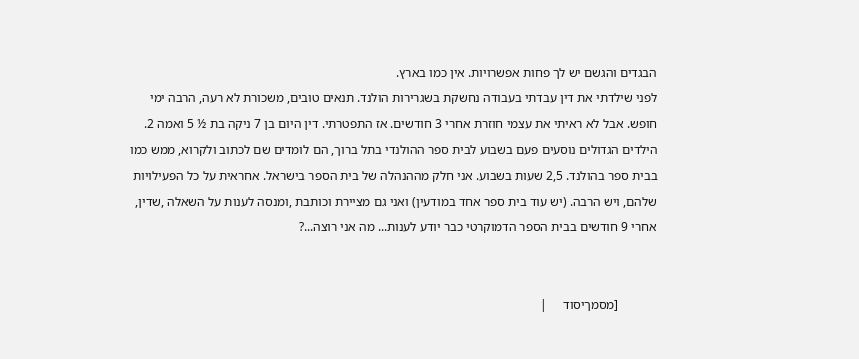הבגדים והגשם יש לך פחות אפשרויות. אין כמו בארץ.
לפני שילדתי את דין עבדתי בעבודה נחשקת בשגרירות הולנד. תנאים טובים, משכורת לא רעה, הרבה ימי חופש. אבל לא ראיתי את עצמי חוזרת אחרי 3 חודשים. אז התפטרתי. דין היום בן 7 ניקה בת ½ 5 ואמה 2. הילדים הגדולים נוסעים פעם בשבוע לבית ספר ההולנדי בתל ברוך, הם לומדים שם לכתוב ולקרוא, ממש כמו בבית ספר בהולנד. 2,5 שעות בשבוע. אני חלק מההנהלה של בית הספר בישראל. אחראית על כל הפעילויות שלהם, ויש הרבה. (יש עוד בית ספר אחד במודעין) ואני גם מציירת וכותבת ,ומנסה לענות על השאלה ,שדין, אחרי 9 חודשים בבית הספר הדמוקרטי כבר יודע לענות... מה אני רוצה...?


            [מסמךיסוד     |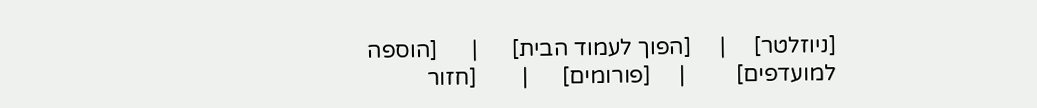[ניוזלטר]     |     [הפוך לעמוד הבית]      |      [הוספה למועדפים]         |     [פורומים]      |        [חזור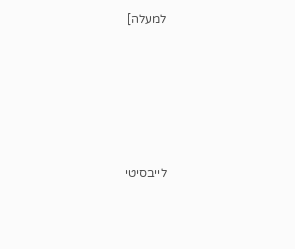למעלה]





לייבסיטי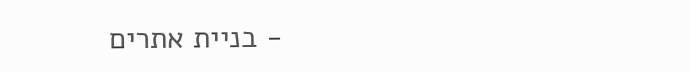- בניית אתרים